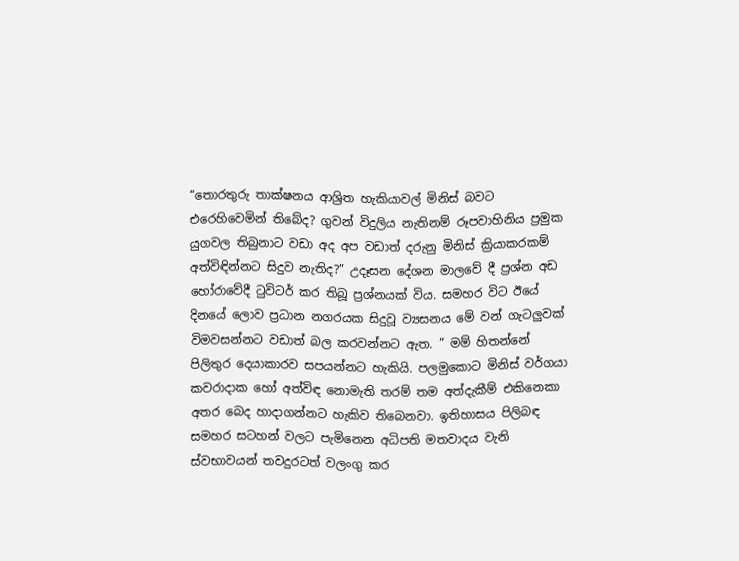“තොරතුරු තාක්ෂනය ආශ්‍රිත හැකියාවල් මිනිස් බවට එරෙහිවෙමින් තිබේද? ගුවන් විදුලිය නැතිනම් රූපවාහිනිය ප්‍රමුක යුගවල තිබුනාට වඩා අද අප වඩාත් දරුනු මිනිස් ක්‍රියාකරකම් අත්විඳින්නට සිදුව නැතිද?” උදෑසන දේශන මාලවේ දී ප්‍රශ්න අඩ හෝරාවේදී ‍ටුවිටර් කර තිබූ ප්‍රශ්නයක් විය. සමහර විට ඊයේ දිනයේ ලොව ප්‍රධාන නගරයක සිදුවූ ව්‍යසනය මේ වන් ගැටලුවක් විමවසන්නට වඩාත් බල කරවන්නට ඇත. ” මම් හිතන්නේ පිලිතුර දෙයාකාරව සපයන්නට හැකියි. පලමුකොට මිනිස් වර්ගයා කවරාදාක හෝ අත්විඳ නොමැති තරම් තම අත්දැකීම් එකිනෙකා අතර බෙද හාදාගන්නට හැකිව තිබෙනවා. ඉතිහාසය පිලිබඳ සමහර සටහන් වලට පැමිනෙන අධිපති මතවාදය වැනි ස්වභාවයන් තවදුරටත් වලංගු කර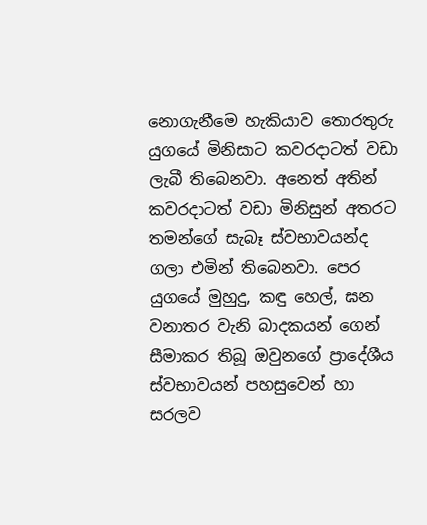නොගැනීමෙ හැකියාව තොරතුරු යුගයේ මිනිසාට කවරදාටත් වඩා ලැබී තිබෙනවා. අනෙත් අතින් කවරදාටත් වඩා මිනිසුන් අතරට තමන්ගේ සැබෑ ස්වභාවයන්ද ගලා එමින් තිබෙනවා. පෙර යුගයේ මුහුදු, කඳු හෙල්, ඝන වනාතර වැනි බාදකයන් ගෙන් සීමාකර තිබූ ඔවුනගේ ප්‍රාදේශීය ස්වභාවයන් පහසුවෙන් හා සරලව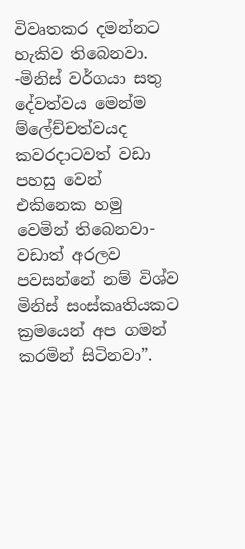විවෘතකර දමන්නට හැකිව තිබෙනවා. -මිනිස් වර්ගයා සතු දේවත්වය මෙන්ම ම්ලේච්චත්වයද කවරදාටවත් වඩා පහසු වෙන් එකිනෙක හමු වෙමින් තිබෙනවා- වඩාත් අරලව පවසන්නේ නම් විශ්ව මිනිස් සංස්කෘතියකට ක්‍රමයෙන් අප ගමන් කරමින් සිටිනවා”.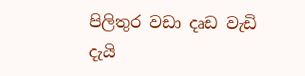පිලිතුර වඩා දෘඩ වැඩි දැයි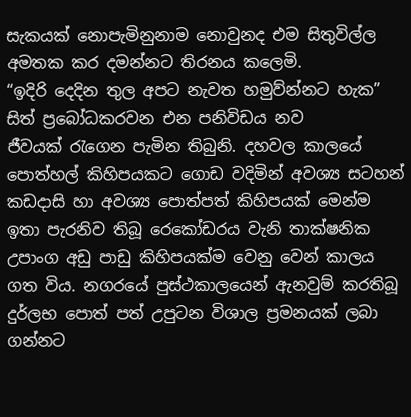සැකයක් නොපැමිනුනාම නොවුනද එම සිතුවිල්ල අමතක කර දමන්නට තිරනය කලෙමි.
“ඉදිරි දෙදින තුල අපට නැවත හමුව්න්නට හැක” සිත් ප්‍රබෝධකරවන එන පනිවිඩය නව ජීවයක් ‍රැගෙන පැමින තිබුනි. දහවල කාලයේ පොත්හල් කිහිපයකට ගොඩ වදිමින් අවශ්‍ය සටහන් කඩදාසි හා අවශ්‍ය පොත්පත් කිහිපයක් මෙන්ම ඉතා පැරනිව තිබූ රෙකෝඩරය වැනි තාක්ෂනික උපාංග අඩු පාඩු කිහිපයක්ම වෙනු වෙන් කාලය ගත විය. නගරයේ පුස්ථකාලයෙන් ඇනවුම් කරතිබූ දුර්ලභ පොත් පත් උපුටන විශාල ප්‍රමනයක් ලබා ගන්නට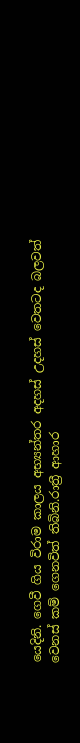යෙදිනි. ගෙවී ගිය විරාම කාලය අභ්‍යන්තර අදහස් උදහස් වෙතටද බලවත් වෙනස් කම් ගෙනවිත් තිබිනි.රාත්‍රී ආහාර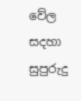වේල සදහා සුපුරුදු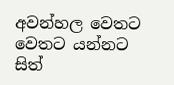අවන්හල වෙතට වෙතට යන්නට සිත්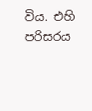විය. එහි පරිසරය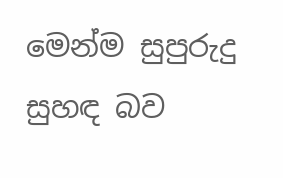මෙන්ම සුපුරුදු සුහඳ බව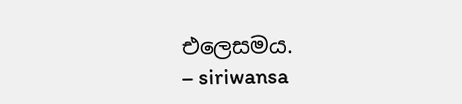එලෙසමය.
– siriwansa